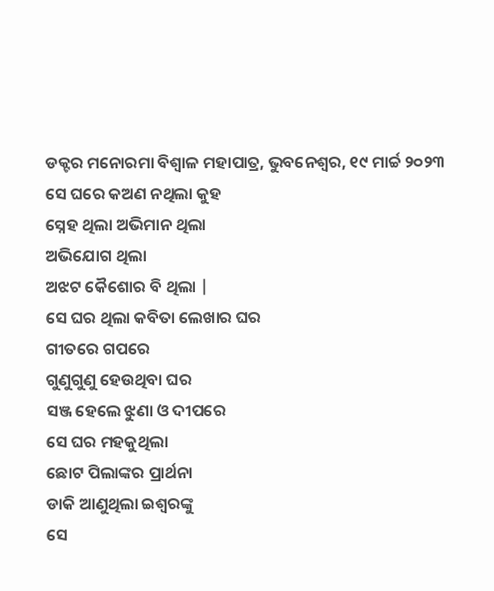ଡକ୍ଟର ମନୋରମା ବିଶ୍ୱାଳ ମହାପାତ୍ର, ଭୁବନେଶ୍ୱର, ୧୯ ମାର୍ଚ୍ଚ ୨୦୨୩
ସେ ଘରେ କଅଣ ନଥିଲା କୁହ
ସ୍ନେହ ଥିଲା ଅଭିମାନ ଥିଲା
ଅଭିଯୋଗ ଥିଲା
ଅଝଟ କୈଶୋର ବି ଥିଲା |
ସେ ଘର ଥିଲା କବିତା ଲେଖାର ଘର
ଗୀତରେ ଗପରେ
ଗୁଣୁଗୁଣୁ ହେଉଥିବା ଘର
ସଞ୍ଜ ହେଲେ ଝୁଣା ଓ ଦୀପରେ
ସେ ଘର ମହକୁଥିଲା
ଛୋଟ ପିଲାଙ୍କର ପ୍ରାର୍ଥନା
ଡାକି ଆଣୁଥିଲା ଇଶ୍ୱରଙ୍କୁ
ସେ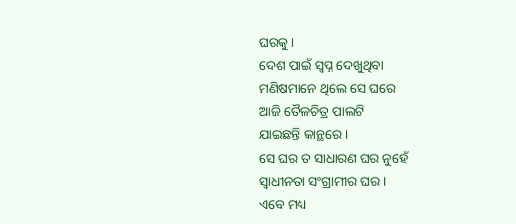ଘରକୁ ।
ଦେଶ ପାଇଁ ସ୍ଵପ୍ନ ଦେଖୁଥିବା
ମଣିଷମାନେ ଥିଲେ ସେ ଘରେ
ଆଜି ତୈଳଚିତ୍ର ପାଲଟି
ଯାଇଛନ୍ତି କାନ୍ଥରେ ।
ସେ ଘର ତ ସାଧାରଣ ଘର ନୁହେଁ
ସ୍ଵାଧୀନତା ସଂଗ୍ରାମୀର ଘର ।
ଏବେ ମଧ୍ୟ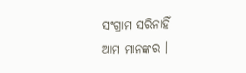ସଂଗ୍ରାମ ସରିନାହିଁ
ଆମ ମାନଙ୍କର ।